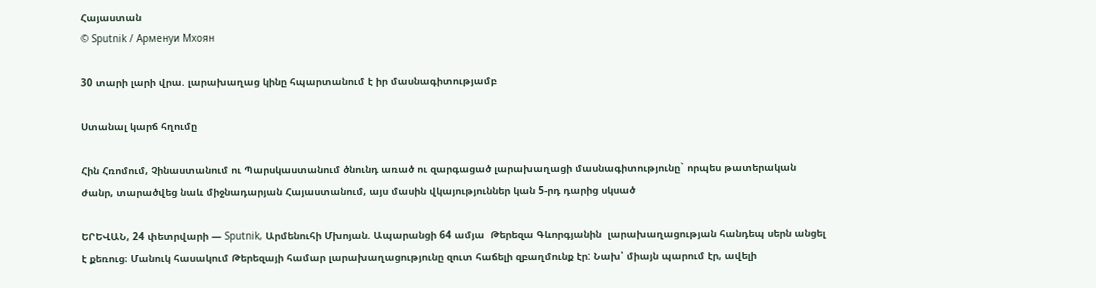Հայաստան
© Sputnik / Арменуи Мхоян

30 տարի լարի վրա. լարախաղաց կինը հպարտանում է իր մասնագիտությամբ

Ստանալ կարճ հղումը

Հին Հռոմում, Չինաստանում ու Պարսկաստանում ծնունդ առած ու զարգացած լարախաղացի մասնագիտությունը` որպես թատերական ժանր, տարածվեց նաև միջնադարյան Հայաստանում, այս մասին վկայություններ կան 5-րդ դարից սկսած

ԵՐԵՎԱՆ, 24 փետրվարի — Sputnik, Արմենուհի Մխոյան. Ապարանցի 64 ամյա  Թերեզա Գևորգյանին  լարախաղացության հանդեպ սերն անցել է քեռուց։ Մանուկ հասակում Թերեզայի համար լարախաղացությունը զուտ հաճելի զբաղմունք էր: Նախ՝ միայն պարում էր, ավելի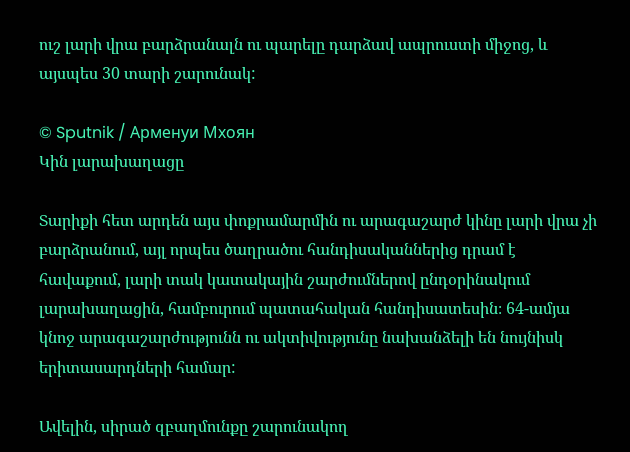ուշ լարի վրա բարձրանալն ու պարելը դարձավ ապրուստի միջոց, և այսպես 30 տարի շարունակ:

© Sputnik / Арменуи Мхоян
Կին լարախաղացը

Տարիքի հետ արդեն այս փոքրամարմին ու արագաշարժ կինը լարի վրա չի բարձրանում, այլ որպես ծաղրածու հանդիսականներից դրամ է հավաքում, լարի տակ կատակային շարժումներով ընդօրինակում լարախաղացին, համբուրում պատահական հանդիսատեսին։ 64-ամյա կնոջ արագաշարժությունն ու ակտիվությունը նախանձելի են նույնիսկ երիտասարդների համար:

Ավելին, սիրած զբաղմունքը շարունակող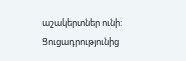աշակերտներ ունի: Ցուցադրությունից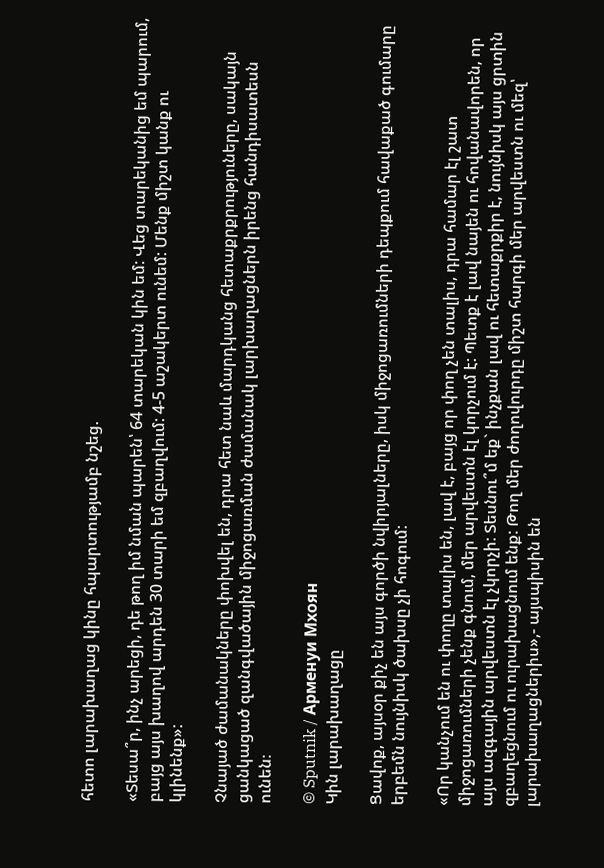հետո լարախաղաց կինը հպարտությամբ նշեց.

«Տեսա՞ր, ինչ արեցի, դե թող իմ նման պարեն՝ 64 տարեկան կին եմ: Վեց տարեկանից եմ պարում, բայց այս խաղով արդեն 30 տարի եմ զբաղվում: 4-5 աշակերտ ունեմ: Մենք միշտ կանք ու կլինենք»:

Չնայած ժամանակները փոխվել են, դրա հետ նաև մարդկանց հետաքրքրություները, սակայն ցանկացած զանգվածային միջոցառման ժամանակ լարխաղացներն իրենց հանդիսատեսն ունեն։

© Sputnik / Арменуи Мхоян
Կին լարախաղացը

Ցավոք, այսօր քիչ են այս գործի նվիրյալները, իսկ միջոցառումների դեպքում հավաքած գումարը երբեմն նույնիսկ ծախսը չի հոգում:

«Որ կանչում են ու փողը տալիս են, լավ է, բայց որ փող չեն տալիս, դրա համար էլ շատ միջոցառումների չենք գնում, մեր արվեստն էլ կորչում է: Պետք է լավ նայեն ու հովանավորեն, որ այս ազգային արվեստն էլ չկորչի: Տեսնու՞մ եք` ինչքան լավ ու հետաքրքիր է, նույնիսկ այս ցրտին զբաղեցնում ու ուրախացնում ենք: Թող մեր ժողովուրդը միշտ հարգի մեր արվեստն ու մեզ՝ լարախաղացներիս»,- այսպիսին են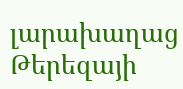լարախաղաց Թերեզայի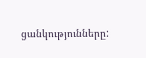ցանկությունները: